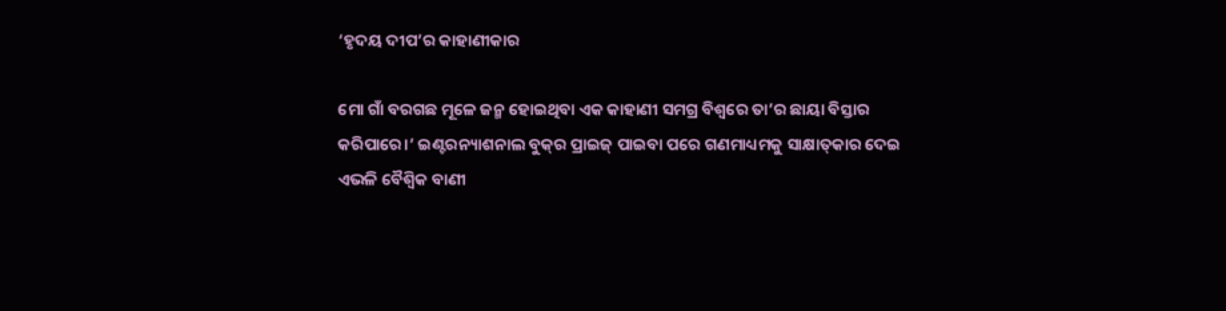‘ହୃଦୟ ଦୀପ’ର କାହାଣୀକାର

ମୋ ଗାଁ ବରଗଛ ମୂଳେ ଜନ୍ମ ହୋଇଥିବା ଏକ କାହାଣୀ ସମଗ୍ର ବିଶ୍ୱରେ ତା’ର ଛାୟା ବିସ୍ତାର କରିପାରେ।’ ଇଣ୍ଟରନ୍ୟାଶନାଲ ବୁକ୍‌ର ପ୍ରାଇଜ୍‌ ପାଇବା ପରେ ଗଣମାଧ୍ୟମକୁ ସାକ୍ଷାତ୍‌କାର ଦେଇ ଏଭଳି ବୈଶ୍ୱିକ ବାଣୀ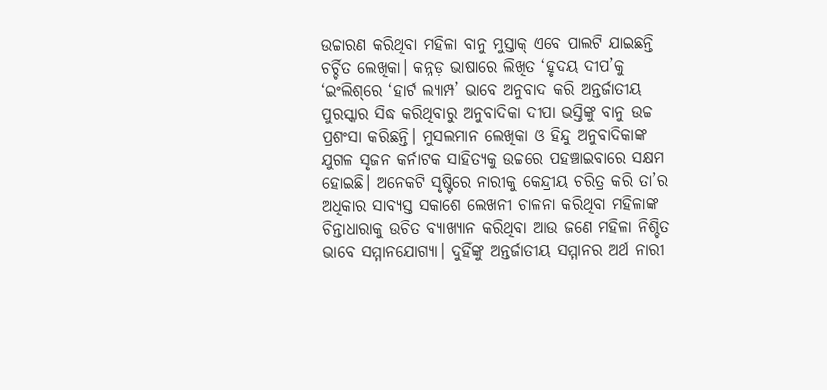ଉଚ୍ଚାରଣ କରିଥିବା ମହିଳା ବାନୁ ମୁସ୍ତାକ୍‌ ଏବେ ପାଲଟି ଯାଇଛନ୍ତି ଚର୍ଚ୍ଚିତ ଲେଖିକା। କନ୍ନଡ଼ ଭାଷାରେ ଲିଖିତ ‘ହୃଦୟ ଦୀପ’କୁ ‘ଇଂଲିଶ୍‌ରେ ‘ହାର୍ଟ ଲ୍ୟାମ୍ପ’ ଭାବେ ଅନୁବାଦ କରି ଅନ୍ତର୍ଜାତୀୟ ପୁରସ୍କାର ସିଦ୍ଧ କରିଥିବାରୁ ଅନୁବାଦିକା ଦୀପା ଭସ୍ତିଙ୍କୁ ବାନୁ ଉଚ୍ଚ ପ୍ରଶଂସା କରିଛନ୍ତି। ମୁସଲମାନ ଲେଖିକା ଓ ହିନ୍ଦୁ ଅନୁବାଦିକାଙ୍କ ଯୁଗଳ ସୃଜନ କର୍ନାଟକ ସାହିତ୍ୟକୁ ଉଚ୍ଚରେ ପହଞ୍ଚାଇବାରେ ସକ୍ଷମ ହୋଇଛି। ଅନେକଟି ସୃଷ୍ଟିରେ ନାରୀକୁ କେନ୍ଦ୍ରୀୟ ଚରିତ୍ର କରି ତା’ର ଅଧିକାର ସାବ୍ୟସ୍ତ ସକାଶେ ଲେଖନୀ ଚାଳନା କରିଥିବା ମହିଳାଙ୍କ ଚିନ୍ତାଧାରାକୁ ଉଚିତ ବ୍ୟାଖ୍ୟାନ କରିଥିବା ଆଉ ଜଣେ ମହିଳା ନିଶ୍ଚିତ ଭାବେ ସମ୍ମାନଯୋଗ୍ୟା। ଦୁହିଁଙ୍କୁ ଅନ୍ତର୍ଜାତୀୟ ସମ୍ମାନର ଅର୍ଥ ନାରୀ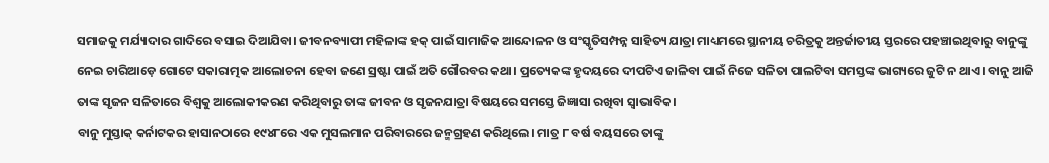ସମାଜକୁ ମର୍ଯ୍ୟାଦାର ଗାଦିରେ ବସାଇ ଦିଆଯିବା। ଜୀବନବ୍ୟାପୀ ମହିଳାଙ୍କ ହକ୍‌ ପାଇଁ ସାମାଜିକ ଆନ୍ଦୋଳନ ଓ ସଂସ୍କୃତିସମ୍ପନ୍ନ ସାହିତ୍ୟ ଯାତ୍ରା ମାଧ୍ୟମରେ ସ୍ଥାନୀୟ ଚରିତ୍ରକୁ ଅନ୍ତର୍ଜାତୀୟ ସ୍ତରରେ ପହଞ୍ଚାଇଥିବାରୁ ବାନୁଙ୍କୁ ନେଇ ଚାରିଆଡ଼େ ଗୋଟେ ସକାରାତ୍ମକ ଆଲୋଚନା ହେବା ଜଣେ ସ୍ରଷ୍ଟା ପାଇଁ ଅତି ଗୌରବର କଥା। ପ୍ରତ୍ୟେକଙ୍କ ହୃଦୟରେ ଦୀପଟିଏ ଜାଳିବା ପାଇଁ ନିଜେ ସଳିତା ପାଲଟିବା ସମସ୍ତଙ୍କ ଭାଗ୍ୟରେ ଜୁଟି ନ ଥାଏ। ବାନୁ ଆଜି ତାଙ୍କ ସୃଜନ ସଳିତାରେ ବିଶ୍ୱକୁ ଆଲୋକୀକରଣ କରିଥିବାରୁ ତାଙ୍କ ଜୀବନ ଓ ସୃଜନଯାତ୍ରା ବିଷୟରେ ସମସ୍ତେ ଜିଜ୍ଞାସା ରଖିବା ସ୍ବାଭାବିକ।
ବାନୁ ମୁସ୍ତାକ୍‌ କର୍ନାଟକର ହାସାନଠାରେ ୧୯୪୮ରେ ଏକ ମୁସଲମାନ ପରିବାରରେ ଜନ୍ମଗ୍ରହଣ କରିଥିଲେ। ମାତ୍ର ୮ ବର୍ଷ ବୟସରେ ତାଙ୍କୁ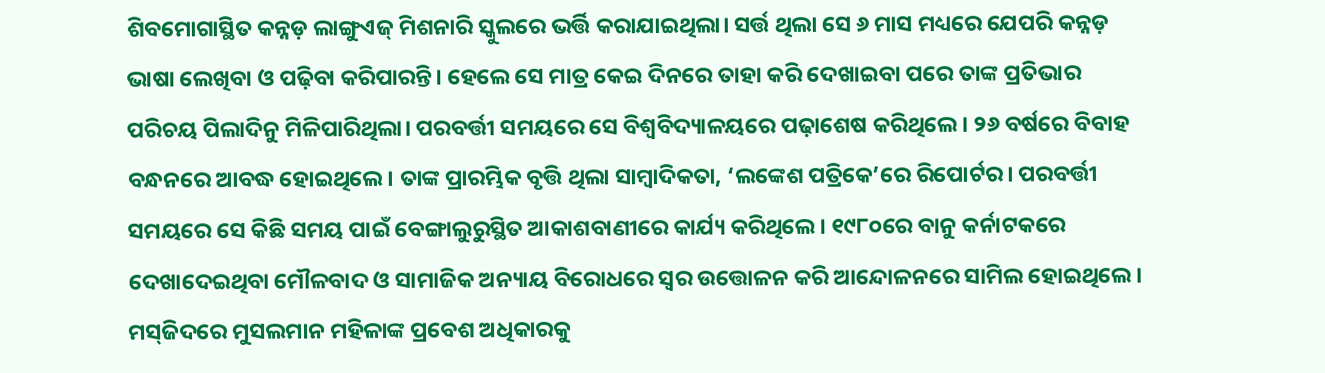ଶିବମୋଗାସ୍ଥିତ କନ୍ନଡ଼ ଲାଙ୍ଗୁଏଜ୍‌ ମିଶନାରି ସ୍କୁଲରେ ଭର୍ତ୍ତି କରାଯାଇଥିଲା। ସର୍ତ୍ତ ଥିଲା ସେ ୬ ମାସ ମଧ୍ୟରେ ଯେପରି କନ୍ନଡ଼ ଭାଷା ଲେଖିବା ଓ ପଢ଼ିବା କରିପାରନ୍ତି। ହେଲେ ସେ ମାତ୍ର କେଇ ଦିନରେ ତାହା କରି ଦେଖାଇବା ପରେ ତାଙ୍କ ପ୍ରତିଭାର ପରିଚୟ ପିଲାଦିନୁ ମିଳିପାରିଥିଲା। ପରବର୍ତ୍ତୀ ସମୟରେ ସେ ବିଶ୍ୱବିଦ୍ୟାଳୟରେ ପଢ଼ାଶେଷ କରିଥିଲେ। ୨୬ ବର୍ଷରେ ବିବାହ ବନ୍ଧନରେ ଆବଦ୍ଧ ହୋଇଥିଲେ। ତାଙ୍କ ପ୍ରାରମ୍ଭିକ ବୃତ୍ତି ଥିଲା ସାମ୍ବାଦିକତା, ‘ଲଙ୍କେଶ ପତ୍ରିକେ’ରେ ରିପୋର୍ଟର। ପରବର୍ତ୍ତୀ ସମୟରେ ସେ କିଛି ସମୟ ପାଇଁ ବେଙ୍ଗାଲୁରୁସ୍ଥିତ ଆକାଶବାଣୀରେ କାର୍ଯ୍ୟ କରିଥିଲେ। ୧୯୮୦ରେ ବାନୁ କର୍ନାଟକରେ ଦେଖାଦେଇଥିବା ମୌଳବାଦ ଓ ସାମାଜିକ ଅନ୍ୟାୟ ବିରୋଧରେ ସ୍ବର ଉତ୍ତୋଳନ କରି ଆନ୍ଦୋଳନରେ ସାମିଲ ହୋଇଥିଲେ। ମସ୍‌ଜିଦରେ ମୁସଲମାନ ମହିଳାଙ୍କ ପ୍ରବେଶ ଅଧିକାରକୁ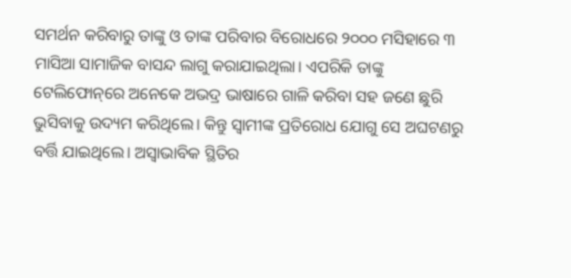ସମର୍ଥନ କରିବାରୁ ତାଙ୍କୁ ଓ ତାଙ୍କ ପରିବାର ବିରୋଧରେ ୨୦୦୦ ମସିହାରେ ୩ ମାସିଆ ସାମାଜିକ ବାସନ୍ଦ ଲାଗୁ କରାଯାଇଥିଲା। ଏପରିକି ତାଙ୍କୁ ଟେଲିଫୋନ୍‌ରେ ଅନେକେ ଅଭଦ୍ର ଭାଷାରେ ଗାଳି କରିବା ସହ ଜଣେ ଛୁରି ଭୁସିବାକୁ ଉଦ୍ୟମ କରିଥିଲେ। କିନ୍ତୁ ସ୍ବାମୀଙ୍କ ପ୍ରତିରୋଧ ଯୋଗୁ ସେ ଅଘଟଣରୁ ବର୍ତ୍ତି ଯାଇଥିଲେ। ଅସ୍ବାଭାବିକ ସ୍ଥିତିର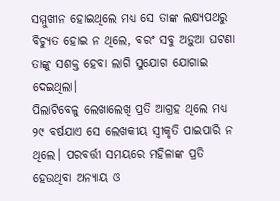ସମ୍ମୁଖୀନ ହୋଇଥିଲେ ମଧ୍ୟ ସେ ତାଙ୍କ ଲକ୍ଷ୍ୟପଥରୁ ବିଚ୍ୟୁତ ହୋଇ ନ ଥିଲେ, ବରଂ ସବୁ ଅଡ଼ୁଆ ଘଟଣା ତାଙ୍କୁ ସଶକ୍ତ ହେବା ଲାଗି ସୁଯୋଗ ଯୋଗାଇ ଦେଇଥିଲା।
ପିଲାଟିବେଳୁ ଲେଖାଲେଖି ପ୍ରତି ଆଗ୍ରହ ଥିଲେ ମଧ୍ୟ ୨୯ ବର୍ଷଯାଏ ସେ ଲେଖକୀୟ ସ୍ବୀକୃତି ପାଇପାରି ନ ଥିଲେ। ପରବର୍ତ୍ତୀ ସମୟରେ ମହିଳାଙ୍କ ପ୍ରତି ହେଉଥିବା ଅନ୍ୟାୟ ଓ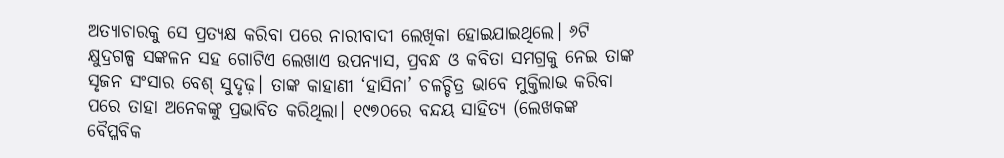ଅତ୍ୟାଚାରକୁ ସେ ପ୍ରତ୍ୟକ୍ଷ କରିବା ପରେ ନାରୀବାଦୀ ଲେଖିକା ହୋଇଯାଇଥିଲେ। ୬ଟି କ୍ଷୁଦ୍ରଗଳ୍ପ ସଙ୍କଳନ ସହ ଗୋଟିଏ ଲେଖାଏ ଉପନ୍ୟାସ, ପ୍ରବନ୍ଧ ଓ କବିତା ସମଗ୍ରକୁ ନେଇ ତାଙ୍କ ସୃଜନ ସଂସାର ବେଶ୍‌ ସୁଦୃଢ଼। ତାଙ୍କ କାହାଣୀ ‘ହାସିନା’ ଚଳଚ୍ଚିତ୍ର ଭାବେ ମୁକ୍ତିଲାଭ କରିବା ପରେ ତାହା ଅନେକଙ୍କୁ ପ୍ରଭାବିତ କରିଥିଲା। ୧୯୭୦ରେ ବନ୍ଦୟ ସାହିତ୍ୟ (ଲେଖକଙ୍କ ବୈପ୍ଳବିକ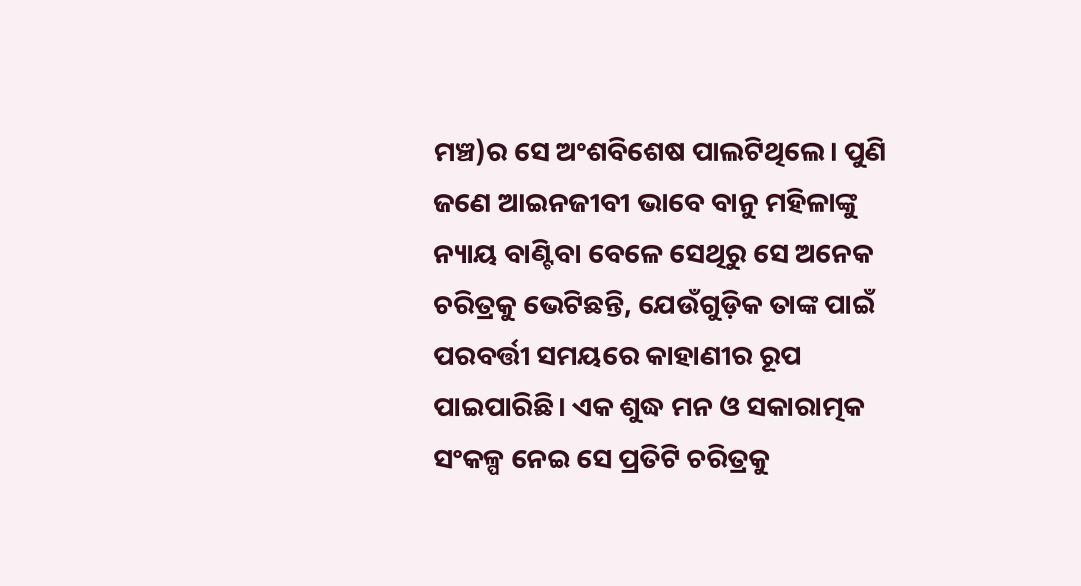ମଞ୍ଚ)ର ସେ ଅଂଶବିଶେଷ ପାଲଟିଥିଲେ। ପୁଣି ଜଣେ ଆଇନଜୀବୀ ଭାବେ ବାନୁ ମହିଳାଙ୍କୁ ନ୍ୟାୟ ବାଣ୍ଟିବା ବେଳେ ସେଥିରୁ ସେ ଅନେକ ଚରିତ୍ରକୁ ଭେଟିଛନ୍ତି, ଯେଉଁଗୁଡ଼ିକ ତାଙ୍କ ପାଇଁ ପରବର୍ତ୍ତୀ ସମୟରେ କାହାଣୀର ରୂପ ପାଇପାରିଛି। ଏକ ଶୁଦ୍ଧ ମନ ଓ ସକାରାତ୍ମକ ସଂକଳ୍ପ ନେଇ ସେ ପ୍ରତିଟି ଚରିତ୍ରକୁ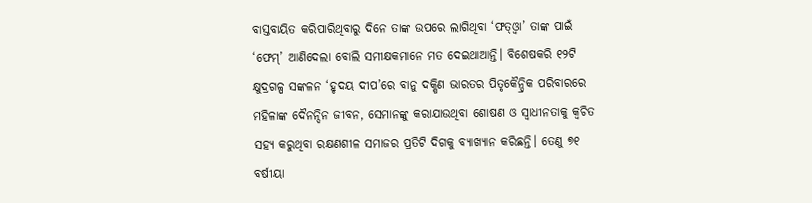ବାସ୍ତବାୟିତ କରିପାରିଥିବାରୁ ଦିନେ ତାଙ୍କ ଉପରେ ଲାଗିଥିବା ‘ଫତ୍‌ଓ୍ବା’ ତାଙ୍କ ପାଇଁ ‘ଫେମ୍‌’ ଆଣିଦେଲା ବୋଲି ସମୀକ୍ଷକମାନେ ମତ ଦେଇଥାଆନ୍ତି। ବିଶେଷକରି ୧୨ଟି କ୍ଷୁଦ୍ରଗଳ୍ପ ସଙ୍କଳନ ‘ହୃଦୟ ଦୀପ’ରେ ବାନୁ ଦକ୍ଷିଣ ଭାରତର ପିତୃକୈନ୍ଦ୍ରିକ ପରିବାରରେ ମହିଳାଙ୍କ ଦୈନନ୍ଦିନ ଜୀବନ, ସେମାନଙ୍କୁ କରାଯାଉଥିବା ଶୋଷଣ ଓ ସ୍ବାଧୀନତାକୁ କ୍ୱଚିତ ସହ୍ୟ କରୁଥିବା ରକ୍ଷଣଶୀଳ ସମାଜର ପ୍ରତିଟି ଦିଗକୁ ବ୍ୟାଖ୍ୟାନ କରିଛନ୍ତି। ତେଣୁ ୭୧ ବର୍ଷୀୟା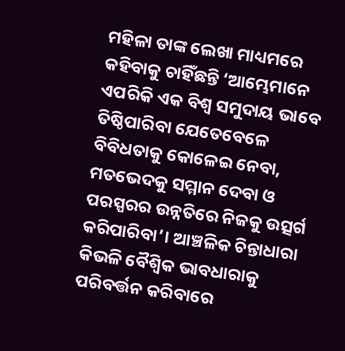ମହିଳା ତାଙ୍କ ଲେଖା ମାଧ୍ୟମରେ କହିବାକୁ ଚାହିଁଛନ୍ତି ‘ଆମ୍ଭେମାନେ ଏପରିକି ଏକ ବିଶ୍ୱ ସମୁଦାୟ ଭାବେ ତିଷ୍ଠିପାରିବା ଯେତେବେଳେ ବିବିଧତାକୁ କୋଳେଇ ନେବା, ମତଭେଦକୁ ସମ୍ମାନ ଦେବା ଓ ପରସ୍ପରର ଉନ୍ନତିରେ ନିଜକୁ ଉତ୍ସର୍ଗ କରିପାରିବା’। ଆଞ୍ଚଳିକ ଚିନ୍ତାଧାରା କିଭଳି ବୈଶ୍ୱିକ ଭାବଧାରାକୁ ପରିବର୍ତ୍ତନ କରିବାରେ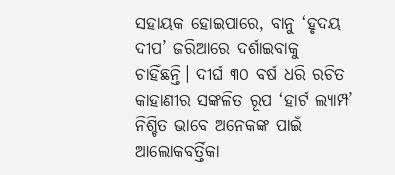ସହାୟକ ହୋଇପାରେ, ବାନୁ ‘ହୃଦୟ ଦୀପ’ ଜରିଆରେ ଦର୍ଶାଇବାକୁ ଚାହିଁଛନ୍ତି। ଦୀର୍ଘ ୩୦ ବର୍ଷ ଧରି ରଚିତ କାହାଣୀର ସଙ୍କଳିତ ରୂପ ‘ହାର୍ଟ ଲ୍ୟାମ୍ପ’ ନିଶ୍ଚିତ ଭାବେ ଅନେକଙ୍କ ପାଇଁ ଆଲୋକବର୍ତ୍ତିକା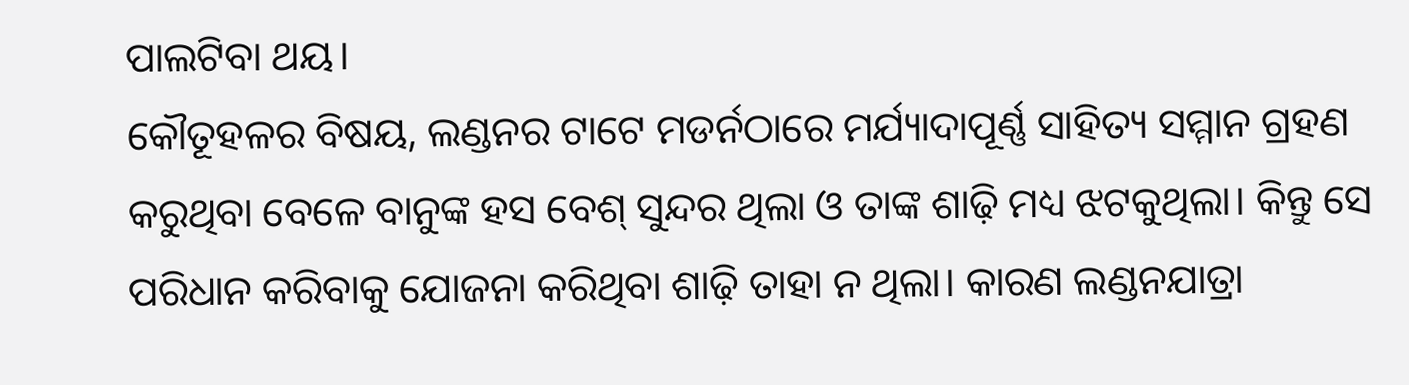ପାଲଟିବା ଥୟ।
କୌତୂହଳର ବିଷୟ, ଲଣ୍ଡନର ଟାଟେ ମଡର୍ନଠାରେ ମର୍ଯ୍ୟାଦାପୂର୍ଣ୍ଣ ସାହିତ୍ୟ ସମ୍ମାନ ଗ୍ରହଣ କରୁଥିବା ବେଳେ ବାନୁଙ୍କ ହସ ବେଶ୍‌ ସୁନ୍ଦର ଥିଲା ଓ ତାଙ୍କ ଶାଢ଼ି ମଧ୍ୟ ଝଟକୁଥିଲା। କିନ୍ତୁ ସେ ପରିଧାନ କରିବାକୁ ଯୋଜନା କରିଥିବା ଶାଢ଼ି ତାହା ନ ଥିଲା। କାରଣ ଲଣ୍ଡନଯାତ୍ରା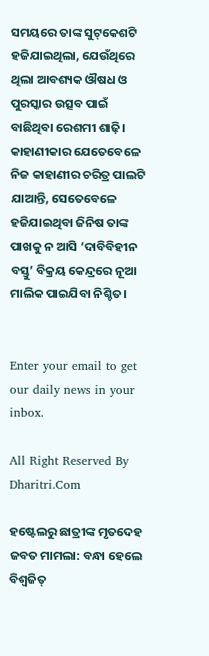ସମୟରେ ତାଙ୍କ ସୁଟ୍‌କେଶଟି ହଜିଯାଇଥିଲା, ଯେଉଁଥିରେ ଥିଲା ଆବଶ୍ୟକ ଔଷଧ ଓ ପୁରସ୍କାର ଉତ୍ସବ ପାଇଁ ବାଛିଥିବା ରେଶମୀ ଶାଢ଼ି। କାହାଣୀକାର ଯେତେବେଳେ ନିଜ କାହାଣୀର ଚରିତ୍ର ପାଲଟି ଯାଆନ୍ତି, ସେତେବେଳେ ହଜିଯାଇଥିବା ଜିନିଷ ତାଙ୍କ ପାଖକୁ ନ ଆସି ‘ଦାବିବିହୀନ ବସ୍ତୁ’ ବିକ୍ରୟ କେନ୍ଦ୍ରରେ ନୂଆ ମାଲିକ ପାଇଯିବା ନିଶ୍ଚିତ।


Enter your email to get our daily news in your inbox.

All Right Reserved By Dharitri.Com

ହଷ୍ଟେଲରୁ ଛାତ୍ରୀଙ୍କ ମୃତଦେହ ଜବତ ମାମଲା: ବନ୍ଧା ହେଲେ ବିଶ୍ୱଜିତ୍‌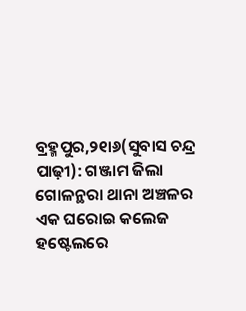ବ୍ରହ୍ମପୁର,୨୧ା୬(ସୁବାସ ଚନ୍ଦ୍ର ପାଢ଼ୀ): ଗଞ୍ଜାମ ଜିଲା ଗୋଳନ୍ଥରା ଥାନା ଅଞ୍ଚଳର ଏକ ଘରୋଇ କଲେଜ ହଷ୍ଟେଲରେ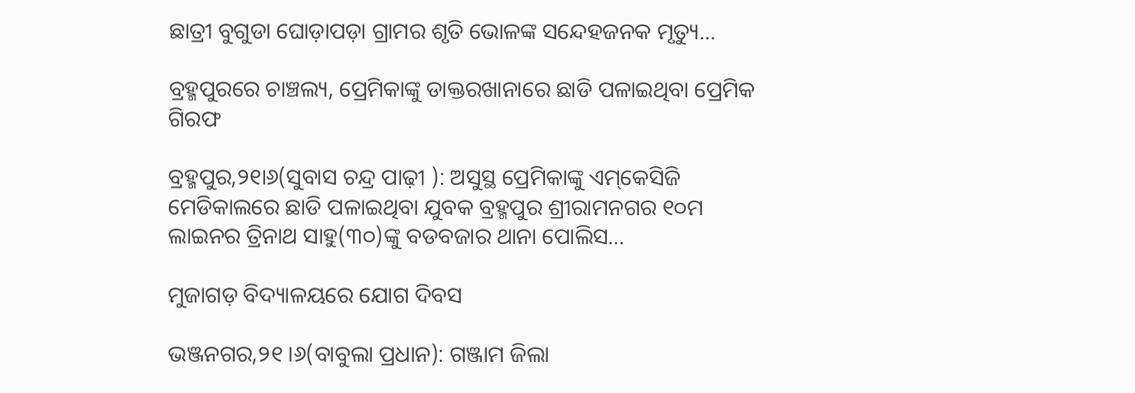ଛାତ୍ରୀ ବୁଗୁଡା ଘୋଡ଼ାପଡ଼ା ଗ୍ରାମର ଶୃତି ଭୋଳଙ୍କ ସନ୍ଦେହଜନକ ମୃତ୍ୟୁ…

ବ୍ରହ୍ମପୁରରେ ଚାଞ୍ଚଲ୍ୟ, ପ୍ରେମିକାଙ୍କୁ ଡାକ୍ତରଖାନାରେ ଛାଡି ପଳାଇଥିବା ପ୍ରେମିକ ଗିରଫ

ବ୍ରହ୍ମପୁର,୨୧ା୬(ସୁବାସ ଚନ୍ଦ୍ର ପାଢ଼ୀ ): ଅସୁସ୍ଥ ପ୍ରେମିକାଙ୍କୁ ଏମ୍‌କେସିଜି ମେଡିକାଲରେ ଛାଡି ପଳାଇଥିବା ଯୁବକ ବ୍ରହ୍ମପୁର ଶ୍ରୀରାମନଗର ୧୦ମ ଲାଇନର ତ୍ରିନାଥ ସାହୁ(୩୦)ଙ୍କୁ ବଡବଜାର ଥାନା ପୋଲିସ…

ମୁଜାଗଡ଼ ବିଦ୍ୟାଳୟରେ ଯୋଗ ଦିବସ

ଭଞ୍ଜନଗର,୨୧।୬(ବାବୁଲା ପ୍ରଧାନ): ଗଞ୍ଜାମ ଜିଲା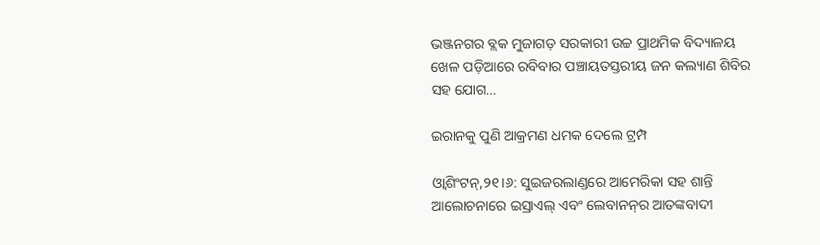ଭଞ୍ଜନଗର ବ୍ଲକ ମୁଜାଗଡ଼ ସରକାରୀ ଉଚ୍ଚ ପ୍ରାଥମିକ ବିଦ୍ୟାଳୟ ଖେଳ ପଡ଼ିଆରେ ରବିବାର ପଞ୍ଚାୟତସ୍ତରୀୟ ଜନ କଲ୍ୟାଣ ଶିବିର ସହ ଯୋଗ…

ଇରାନକୁ ପୁଣି ଆକ୍ରମଣ ଧମକ ଦେଲେ ଟ୍ରମ୍ପ

ଓ୍ବାଶିଂଟନ୍‌,୨୧।୬: ସୁଇଜରଲାଣ୍ଡରେ ଆମେରିକା ସହ ଶାନ୍ତି ଆଲୋଚନାରେ ଇସ୍ରାଏଲ୍‌ ଏବଂ ଲେବାନନ୍‌ର ଆତଙ୍କବାଦୀ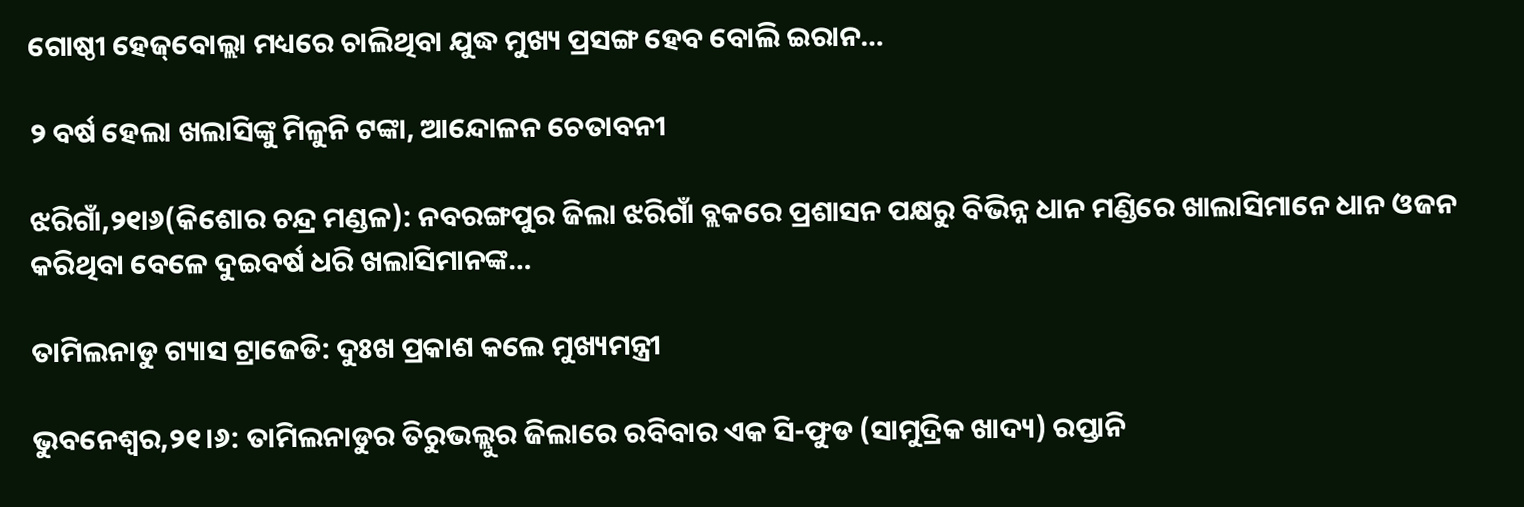ଗୋଷ୍ଠୀ ହେଜ୍‌ବୋଲ୍ଲା ମଧ୍ୟରେ ଚାଲିଥିବା ଯୁଦ୍ଧ ମୁଖ୍ୟ ପ୍ରସଙ୍ଗ ହେବ ବୋଲି ଇରାନ…

୨ ବର୍ଷ ହେଲା ଖଲାସିଙ୍କୁ ମିଳୁନି ଟଙ୍କା, ଆନ୍ଦୋଳନ ଚେତାବନୀ

ଝରିଗାଁ,୨୧ା୬(କିଶୋର ଚନ୍ଦ୍ର ମଣ୍ଡଳ): ନବରଙ୍ଗପୁର ଜିଲା ଝରିଗାଁ ବ୍ଲକରେ ପ୍ରଶାସନ ପକ୍ଷରୁ ବିଭିନ୍ନ ଧାନ ମଣ୍ଡିରେ ଖାଲାସିମାନେ ଧାନ ଓଜନ କରିଥିବା ବେଳେ ଦୁଇବର୍ଷ ଧରି ଖଲାସିମାନଙ୍କ…

ତାମିଲନାଡୁ ଗ୍ୟାସ ଟ୍ରାଜେଡି: ଦୁଃଖ ପ୍ରକାଶ କଲେ ମୁଖ୍ୟମନ୍ତ୍ରୀ

ଭୁବନେଶ୍ୱର,୨୧।୬: ତାମିଲନାଡୁର ତିରୁଭଲ୍ଲୁର ଜିଲାରେ ରବିବାର ଏକ ସି-ଫୁଡ (ସାମୁଦ୍ରିକ ଖାଦ୍ୟ) ରପ୍ତାନି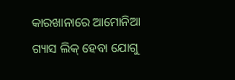କାରଖାନାରେ ଆମୋନିଆ ଗ୍ୟାସ ଲିକ୍‌ ହେବା ଯୋଗୁ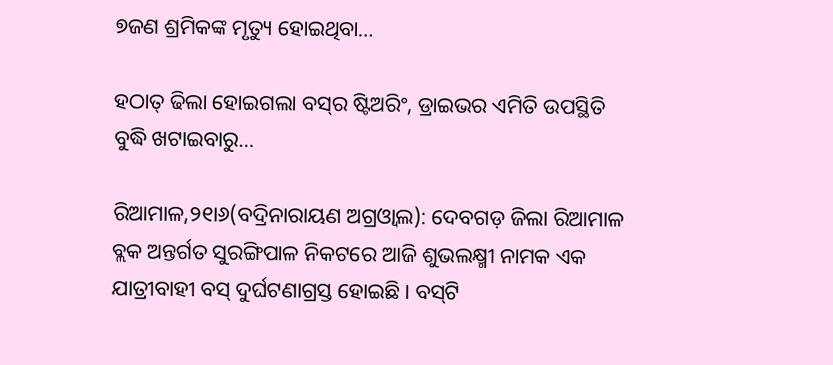୭ଜଣ ଶ୍ରମିକଙ୍କ ମୃତ୍ୟୁ ହୋଇଥିବା…

ହଠାତ୍‌ ଢିଲା ହୋଇଗଲା ବସ୍‌ର ଷ୍ଟିଅରିଂ, ଡ୍ରାଇଭର ଏମିତି ଉପସ୍ଥିତି ବୁଦ୍ଧି ଖଟାଇବାରୁ…

ରିଆମାଳ,୨୧ା୬(ବଦ୍ରିନାରାୟଣ ଅଗ୍ରଓ୍ବାଲ): ଦେବଗଡ଼ ଜିଲା ରିଆମାଳ ବ୍ଲକ ଅନ୍ତର୍ଗତ ସୁରଙ୍ଗିପାଳ ନିକଟରେ ଆଜି ଶୁଭଲକ୍ଷ୍ମୀ ନାମକ ଏକ ଯାତ୍ରୀବାହୀ ବସ୍‌ ଦୁର୍ଘଟଣାଗ୍ରସ୍ତ ହୋଇଛି। ବସ୍‌ଟି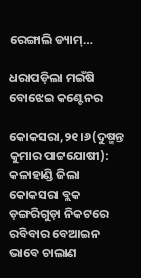ରେଙ୍ଗାଲି ଡ୍ୟାମ୍‌…

ଧରାପଡ଼ିଲା ମଇଁଷି ବୋଝେଇ କଣ୍ଟେନର

କୋକସରା,୨୧।୬(ଦୁଷ୍ମନ୍ତ କୁମାର ପାଟ୍ଟଯୋଷୀ): କଳାହାଣ୍ଡି ଜିଲା କୋକସରା ବ୍ଲକ ଡ଼ଙ୍ଗରିଗୁଡ଼ା ନିକଟରେ ରବିବାର ବେଆଇନ ଭାବେ ଚାଲାଣ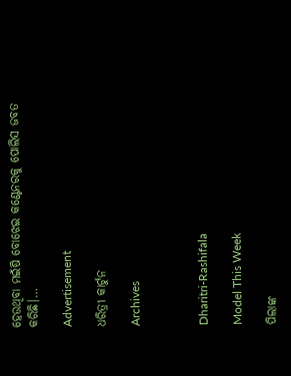ହେଉଥିବା ମଇଁଷି ବୋଝେଇ କଣ୍ଟେନରକୁ ପୋଲିସ ଜବତ କରିଛି।…

Advertisement

ଧରିତ୍ରୀ କାର୍ଟୁନ

Archives



Dharitri-Rashifala

Model This Week

ପିଲାଙ୍କ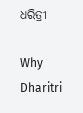ଧରିତ୍ରୀ

Why Dharitri